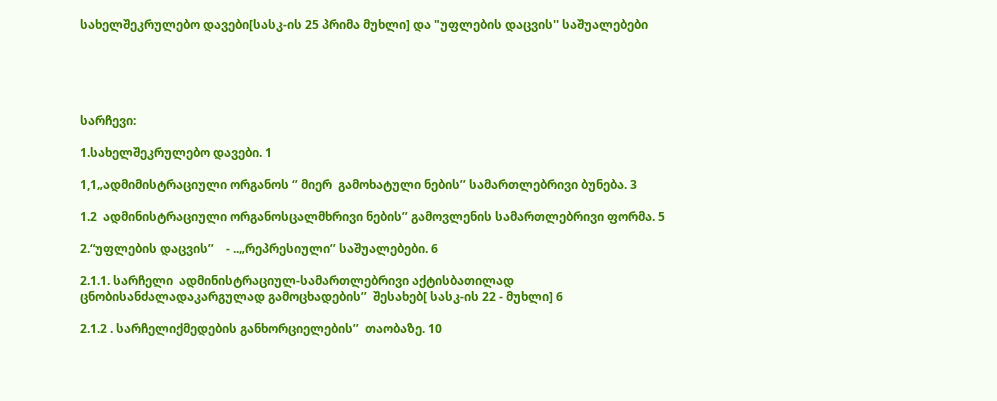სახელშეკრულებო დავები[სასკ-ის 25 პრიმა მუხლი] და "უფლების დაცვის'' საშუალებები





სარჩევი:

1.სახელშეკრულებო დავები. 1

1,1„ადმიმისტრაციული ორგანოს ‘’ მიერ  გამოხატული ნების’’ სამართლებრივი ბუნება. 3

1.2  ადმინისტრაციული ორგანოსცალმხრივი ნების’’ გამოვლენის სამართლებრივი ფორმა. 5

2.“უფლების დაცვის’’    - ..„რეპრესიული’’ საშუალებები. 6

2.1.1. სარჩელი  ადმინისტრაციულ-სამართლებრივი აქტისბათილად ცნობისანძალადაკარგულად გამოცხადების’’  შესახებ[ სასკ-ის 22 - მუხლი] 6

2.1.2 . სარჩელიქმედების განხორციელების’’  თაობაზე. 10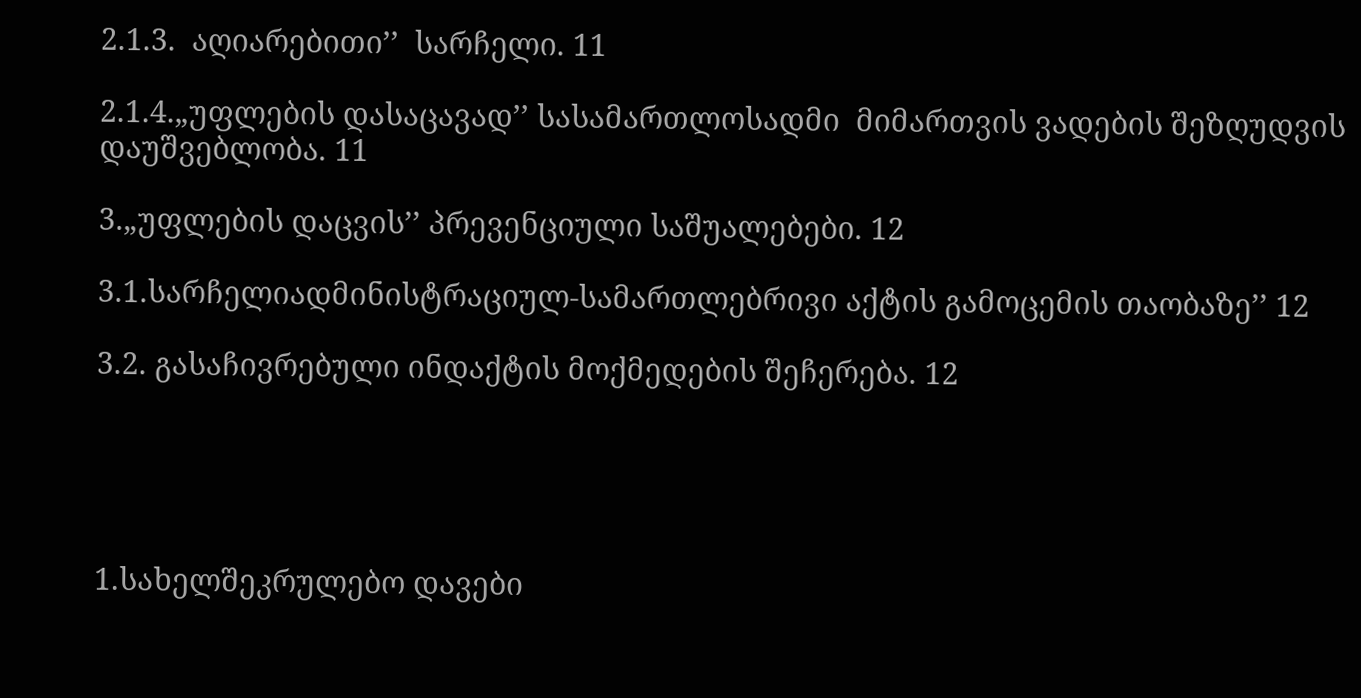2.1.3.  აღიარებითი’’  სარჩელი. 11

2.1.4.„უფლების დასაცავად’’ სასამართლოსადმი  მიმართვის ვადების შეზღუდვის დაუშვებლობა. 11

3.„უფლების დაცვის’’ პრევენციული საშუალებები. 12

3.1.სარჩელიადმინისტრაციულ-სამართლებრივი აქტის გამოცემის თაობაზე’’ 12

3.2. გასაჩივრებული ინდაქტის მოქმედების შეჩერება. 12





1.სახელშეკრულებო დავები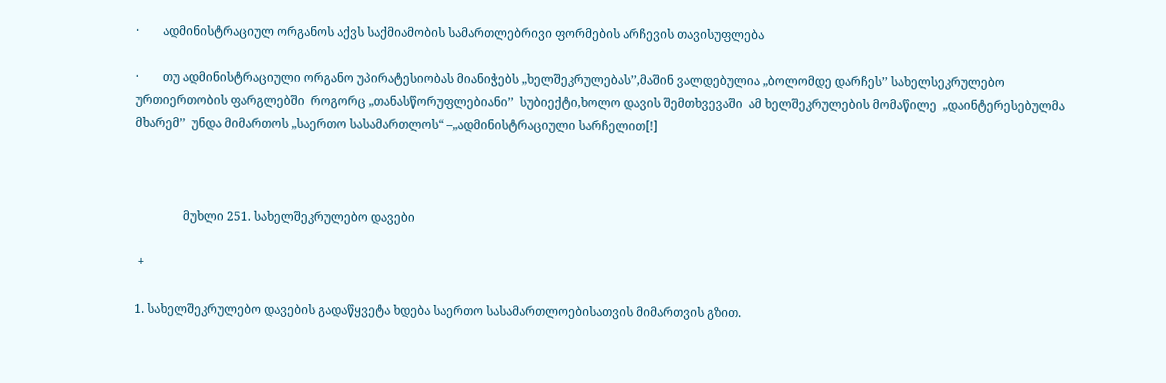·        ადმინისტრაციულ ორგანოს აქვს საქმიამობის სამართლებრივი ფორმების არჩევის თავისუფლება

·        თუ ადმინისტრაციული ორგანო უპირატესიობას მიანიჭებს „ხელშეკრულებას’’,მაშინ ვალდებულია „ბოლომდე დარჩეს’’ სახელსეკრულებო ურთიერთობის ფარგლებში  როგორც „თანასწორუფლებიანი’’  სუბიექტი,ხოლო დავის შემთხვევაში  ამ ხელშეკრულების მომაწილე  „დაინტერესებულმა მხარემ’’  უნდა მიმართოს „საერთო სასამართლოს“ –„ადმინისტრაციული სარჩელით[!]



                მუხლი 251. სახელშეკრულებო დავები

 +

1. სახელშეკრულებო დავების გადაწყვეტა ხდება საერთო სასამართლოებისათვის მიმართვის გზით.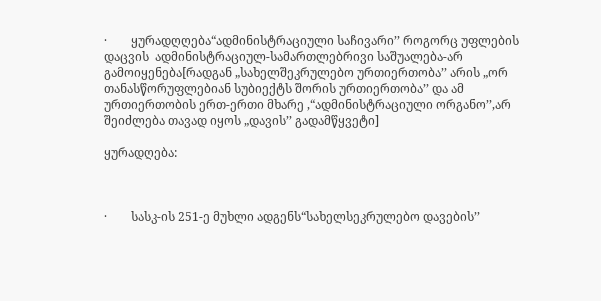·        ყურადღღება“ადმინისტრაციული საჩივარი’’ როგორც უფლების დაცვის  ადმინისტრაციულ-სამართლებრივი საშუალება-არ გამოიყენება[რადგან „სახელშეკრულებო ურთიერთობა’’ არის „ორ თანასწორუფლებიან სუბიექტს შორის ურთიერთობა’’ და ამ ურთიერთობის ერთ-ერთი მხარე ,“ადმინისტრაციული ორგანო’’,არ შეიძლება თავად იყოს „დავის’’ გადამწყვეტი]

ყურადღება:



·        სასკ-ის 251-ე მუხლი ადგენს“სახელსეკრულებო დავების’’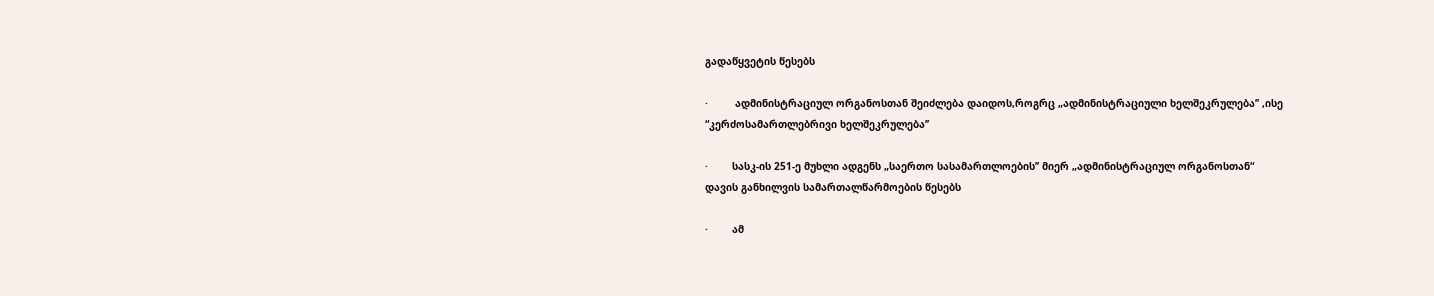გადაწყვეტის წესებს

·         ადმინისტრაციულ ორგანოსთან შეიძლება დაიდოს,როგრც „ადმინისტრაციული ხელშეკრულება’’ ,ისე “კერძოსამართლებრივი ხელშეკრულება’’

·        სასკ-ის 251-ე მუხლი ადგენს „საერთო სასამართლოების’’ მიერ „ადმინისტრაციულ ორგანოსთან“ დავის განხილვის სამართალწარმოების წესებს

·        ამ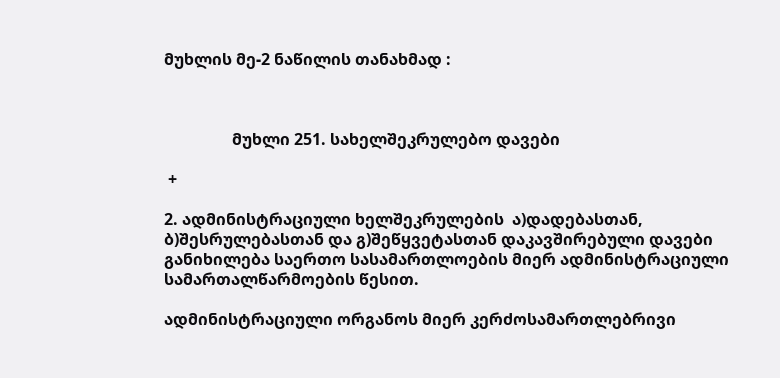მუხლის მე-2 ნაწილის თანახმად :



                 მუხლი 251. სახელშეკრულებო დავები

 +

2. ადმინისტრაციული ხელშეკრულების  ა)დადებასთან, ბ)შესრულებასთან და გ)შეწყვეტასთან დაკავშირებული დავები განიხილება საერთო სასამართლოების მიერ ადმინისტრაციული სამართალწარმოების წესით.

ადმინისტრაციული ორგანოს მიერ კერძოსამართლებრივი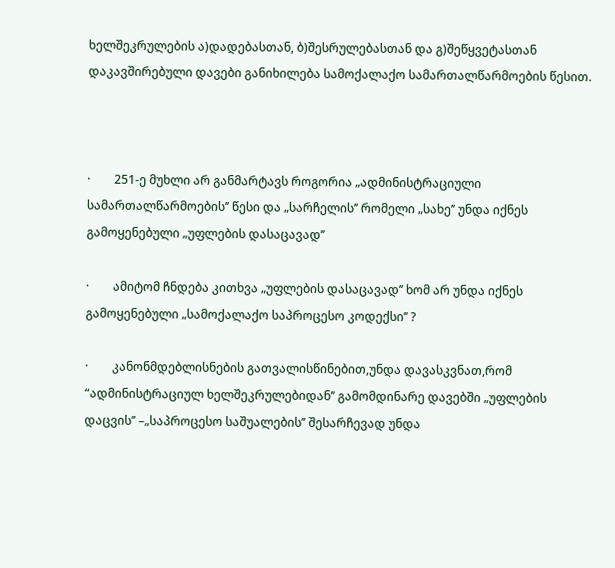ხელშეკრულების ა)დადებასთან, ბ)შესრულებასთან და გ)შეწყვეტასთან დაკავშირებული დავები განიხილება სამოქალაქო სამართალწარმოების წესით.



·        251-ე მუხლი არ განმარტავს როგორია „ადმინისტრაციული სამართალწარმოების’’ წესი და „სარჩელის’’ რომელი „სახე’’ უნდა იქნეს გამოყენებული „უფლების დასაცავად’’

·        ამიტომ ჩნდება კითხვა „უფლების დასაცავად’’ ხომ არ უნდა იქნეს გამოყენებული „სამოქალაქო საპროცესო კოდექსი’’ ?

·        კანონმდებლისნების გათვალისწინებით,უნდა დავასკვნათ,რომ “ადმინისტრაციულ ხელშეკრულებიდან’’ გამომდინარე დავებში „უფლების დაცვის’’ –„საპროცესო საშუალების’’ შესარჩევად უნდა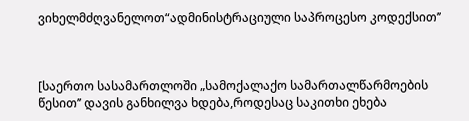ვიხელმძღვანელოთ“ადმინისტრაციული საპროცესო კოდექსით’’



[საერთო სასამართლოში „სამოქალაქო სამართალწარმოების წესით’’ დავის განხილვა ხდება,როდესაც საკითხი ეხება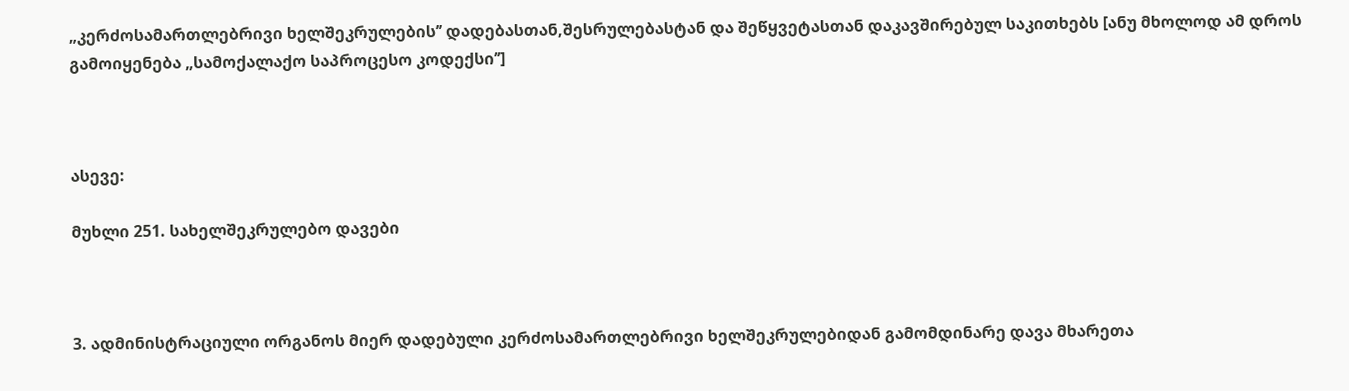„კერძოსამართლებრივი ხელშეკრულების’’ დადებასთან,შესრულებასტან და შეწყვეტასთან დაკავშირებულ საკითხებს [ანუ მხოლოდ ამ დროს გამოიყენება „სამოქალაქო საპროცესო კოდექსი’’]



ასევე:

მუხლი 251. სახელშეკრულებო დავები



3. ადმინისტრაციული ორგანოს მიერ დადებული კერძოსამართლებრივი ხელშეკრულებიდან გამომდინარე დავა მხარეთა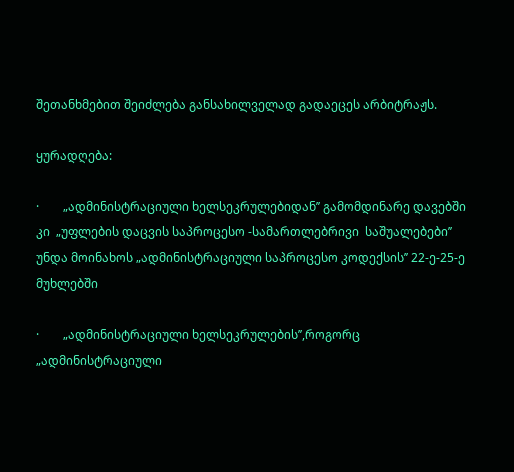შეთანხმებით შეიძლება განსახილველად გადაეცეს არბიტრაჟს.

ყურადღება:

·        „ადმინისტრაციული ხელსეკრულებიდან’’ გამომდინარე დავებში კი  „უფლების დაცვის საპროცესო -სამართლებრივი  საშუალებები’’ უნდა მოინახოს „ადმინისტრაციული საპროცესო კოდექსის’’ 22-ე-25-ე მუხლებში

·        „ადმინისტრაციული ხელსეკრულების’’,როგორც „ადმინისტრაციული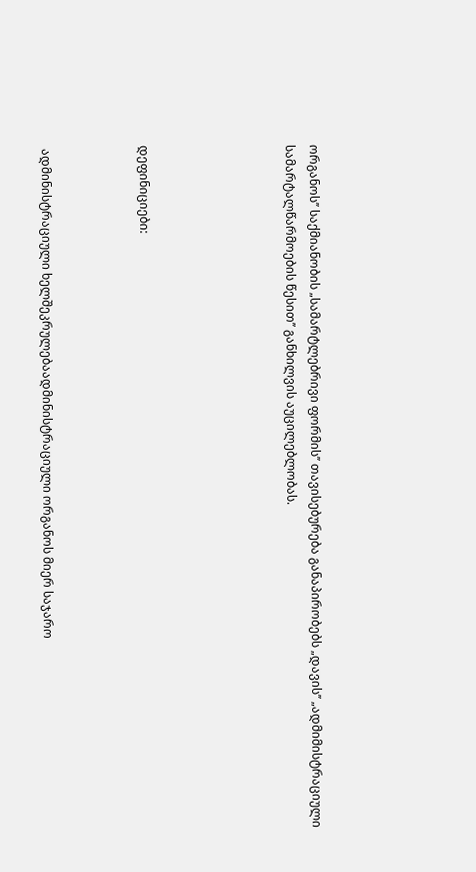ორგანოს’’ საქმიანობის „სამარტლებრივი ფორმის’’ თავისებურება განაპირობებს „დავის’’ „ადმიმისტრაციული სამარტალწარმოების წესით’’ განხილვის აუცილებლობას.





დეფინიციები:



 ადმინისტრაციული ხელშეკრულებაადმინისტრაციული ორგანოს მიერ საჯარო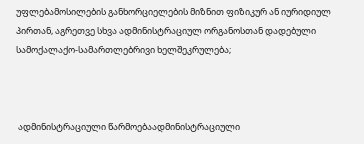უფლებამოსილების განხორციელების მიზნით ფიზიკურ ან იურიდიულ პირთან, აგრეთვე სხვა ადმინისტრაციულ ორგანოსთან დადებული სამოქალაქო-სამართლებრივი ხელშეკრულება;



 ადმინისტრაციული წარმოებაადმინისტრაციული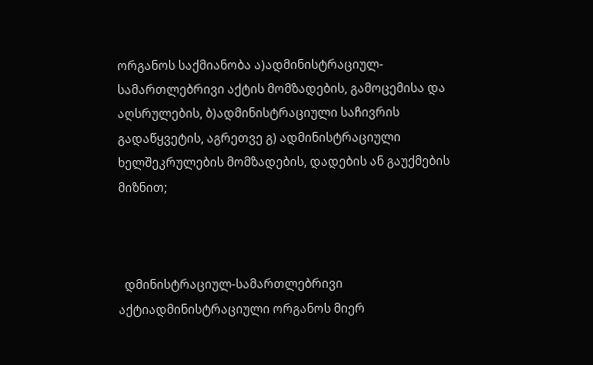ორგანოს საქმიანობა ა)ადმინისტრაციულ-სამართლებრივი აქტის მომზადების, გამოცემისა და აღსრულების, ბ)ადმინისტრაციული საჩივრის გადაწყვეტის, აგრეთვე გ) ადმინისტრაციული ხელშეკრულების მომზადების, დადების ან გაუქმების მიზნით;



  დმინისტრაციულ-სამართლებრივი აქტიადმინისტრაციული ორგანოს მიერ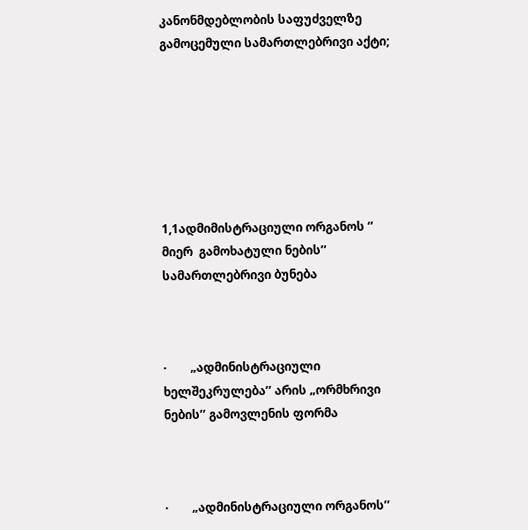კანონმდებლობის საფუძველზე გამოცემული სამართლებრივი აქტი;







1,1ადმიმისტრაციული ორგანოს ‘’ მიერ  გამოხატული ნების’’ სამართლებრივი ბუნება



·        „ადმინისტრაციული ხელშეკრულება’’ არის „ორმხრივი ნების’’ გამოვლენის ფორმა



·        „ადმინისტრაციული ორგანოს’’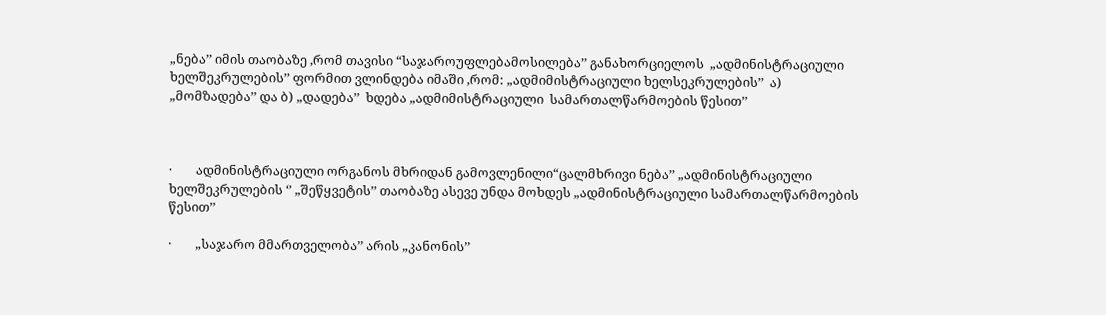„ნება’’ იმის თაობაზე ,რომ თავისი “საჯაროუფლებამოსილება’’ განახორციელოს  „ადმინისტრაციული ხელშეკრულების’’ ფორმით ვლინდება იმაში ,რომ: „ადმიმისტრაციული ხელსეკრულების’’  ა) „მომზადება’’ და ბ) „დადება’’  ხდება „ადმიმისტრაციული  სამართალწარმოების წესით’’



·        ადმინისტრაციული ორგანოს მხრიდან გამოვლენილი“ცალმხრივი ნება’’ „ადმინისტრაციული ხელშეკრულების ‘’ „შეწყვეტის’’ თაობაზე ასევე უნდა მოხდეს „ადმინისტრაციული სამართალწარმოების წესით’’

·        „საჯარო მმართველობა’’ არის „კანონის’’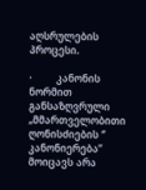აღსრულების პროცესი.

·        კანონის ნორმით განსაზღვრული „მმართველობითი ღონისძიების ‘’  კანონიერება’’ მოიცავს არა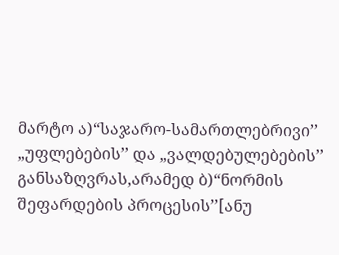მარტო ა)“საჯარო-სამართლებრივი’’  „უფლებების’’ და „ვალდებულებების’’ განსაზღვრას,არამედ ბ)“ნორმის შეფარდების პროცესის’’[ანუ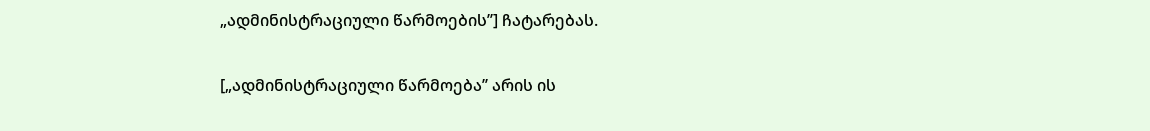„ადმინისტრაციული წარმოების’’] ჩატარებას.

[„ადმინისტრაციული წარმოება’’ არის ის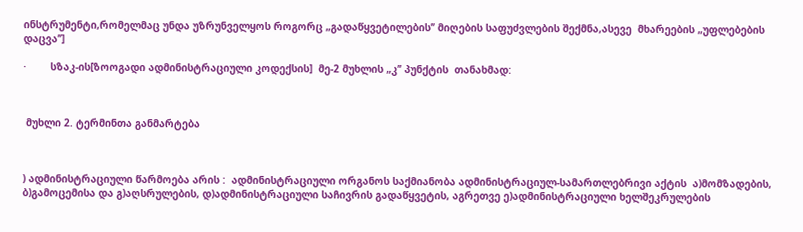ინსტრუმენტი,რომელმაც უნდა უზრუნველყოს როგორც „გადაწყვეტილების’’ მიღების საფუძვლების შექმნა,ასევე  მხარეების „უფლებების დაცვა’’]

·        სზაკ-ის[ზოოგადი ადმინისტრაციული კოდექსის]  მე-2 მუხლის „კ’’ პუნქტის  თანახმად:



 მუხლი 2. ტერმინთა განმარტება



) ადმინისტრაციული წარმოება არის :  ადმინისტრაციული ორგანოს საქმიანობა ადმინისტრაციულ-სამართლებრივი აქტის  ა)მომზადების, ბ)გამოცემისა და გ)აღსრულების, დ)ადმინისტრაციული საჩივრის გადაწყვეტის, აგრეთვე ე)ადმინისტრაციული ხელშეკრულების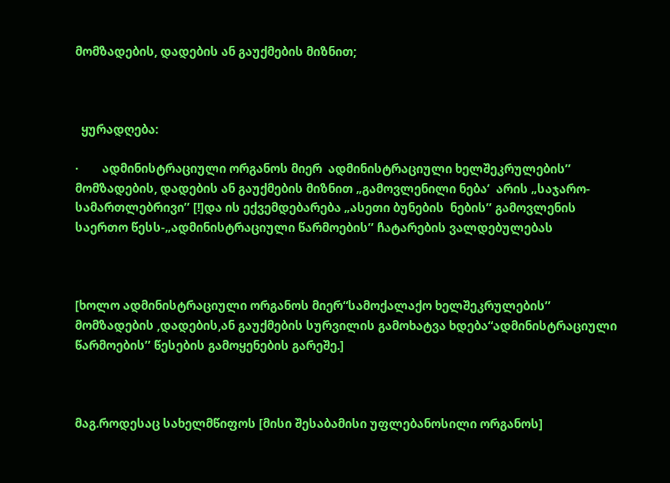მომზადების, დადების ან გაუქმების მიზნით;



  ყურადღება:

·        ადმინისტრაციული ორგანოს მიერ  ადმინისტრაციული ხელშეკრულების’’ მომზადების, დადების ან გაუქმების მიზნით „გამოვლენილი ნება’  არის „საჯარო-სამართლებრივი’’ [!]და ის ექვემდებარება „ასეთი ბუნების  ნების’’ გამოვლენის საერთო წესს-„ადმინისტრაციული წარმოების’’ ჩატარების ვალდებულებას



[ხოლო ადმინისტრაციული ორგანოს მიერ“სამოქალაქო ხელშეკრულების’’ მომზადების ,დადების,ან გაუქმების სურვილის გამოხატვა ხდება“ადმინისტრაციული წარმოების’’ წესების გამოყენების გარეშე.]



მაგ.როდესაც სახელმწიფოს [მისი შესაბამისი უფლებანოსილი ორგანოს]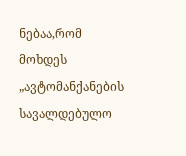ნებაა,რომ  მოხდეს „ავტომანქანების სავალდებულო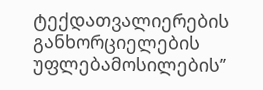ტექდათვალიერების განხორციელების უფლებამოსილების’’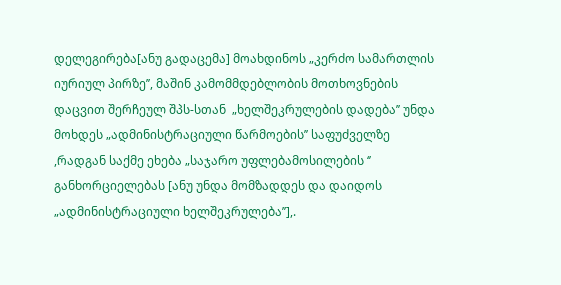დელეგირება[ანუ გადაცემა] მოახდინოს „კერძო სამართლის იურიულ პირზე’’, მაშინ კამომმდებლობის მოთხოვნების დაცვით შერჩეულ შპს-სთან  „ხელშეკრულების დადება’’ უნდა მოხდეს „ადმინისტრაციული წარმოების’’ საფუძველზე ,რადგან საქმე ეხება „საჯარო უფლებამოსილების ‘’ განხორციელებას [ანუ უნდა მომზადდეს და დაიდოს „ადმინისტრაციული ხელშეკრულება’’],.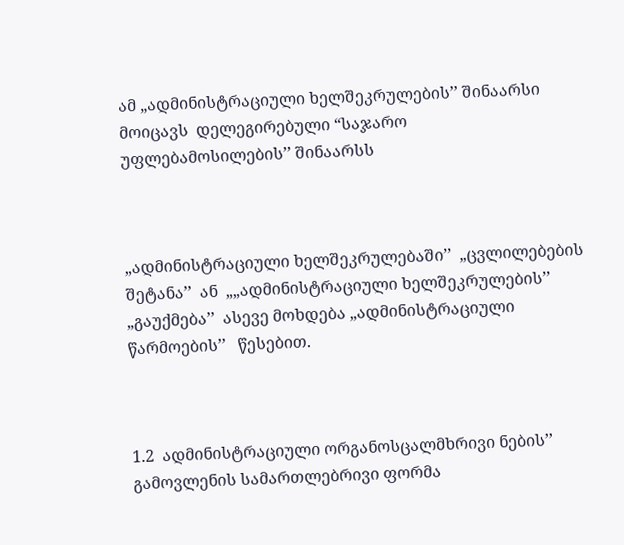ამ „ადმინისტრაციული ხელშეკრულების’’ შინაარსი   მოიცავს  დელეგირებული “საჯარო უფლებამოსილების’’ შინაარსს



„ადმინისტრაციული ხელშეკრულებაში’’  „ცვლილებების შეტანა’’  ან  „„ადმინისტრაციული ხელშეკრულების’’  „გაუქმება’’  ასევე მოხდება „ადმინისტრაციული წარმოების’’   წესებით.



1.2  ადმინისტრაციული ორგანოსცალმხრივი ნების’’ გამოვლენის სამართლებრივი ფორმა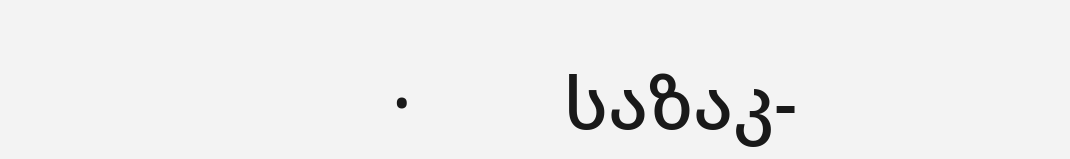·        საზაკ-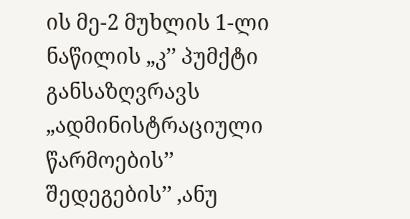ის მე-2 მუხლის 1-ლი ნაწილის „კ’’ პუმქტი განსაზღვრავს „ადმინისტრაციული წარმოების’’  შედეგების’’ ,ანუ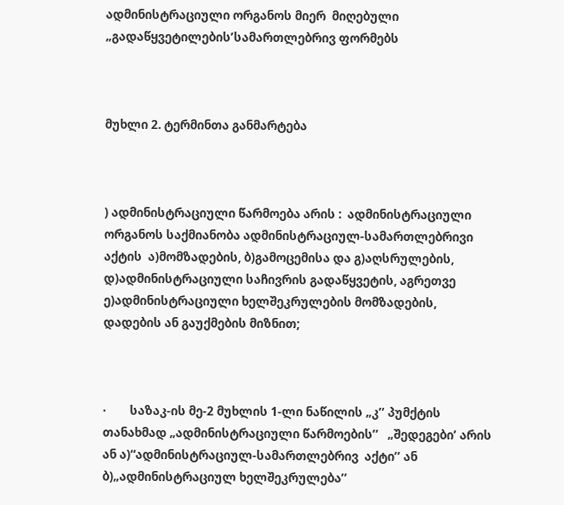ადმინისტრაციული ორგანოს მიერ  მიღებული „გადაწყვეტილების’სამართლებრივ ფორმებს



მუხლი 2. ტერმინთა განმარტება



) ადმინისტრაციული წარმოება არის :  ადმინისტრაციული ორგანოს საქმიანობა ადმინისტრაციულ-სამართლებრივი აქტის  ა)მომზადების, ბ)გამოცემისა და გ)აღსრულების, დ)ადმინისტრაციული საჩივრის გადაწყვეტის, აგრეთვე ე)ადმინისტრაციული ხელშეკრულების მომზადების, დადების ან გაუქმების მიზნით;



·        საზაკ-ის მე-2 მუხლის 1-ლი ნაწილის „კ’’ პუმქტის თანახმად „ადმინისტრაციული წარმოების’’   „შედეგები’ არის  ან ა)“ადმინისტრაციულ-სამართლებრივ  აქტი’’ ან ბ)„ადმინისტრაციულ ხელშეკრულება’’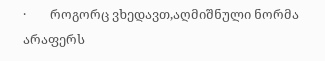·        როგორც ვხედავთ,აღმიშნული ნორმა არაფერს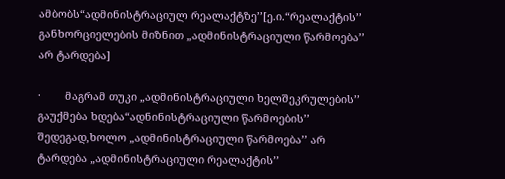ამბობს“ადმინისტრაციულ რეალაქტზე’’[ე.ი.“რეალაქტის’’ განხორციელების მიზნით „ადმინისტრაციული წარმოება’’ არ ტარდება]

·        მაგრამ თუკი „ადმინისტრაციული ხელშეკრულების’’  გაუქმება ხდება“ადნინისტრაციული წარმოების’’ შედეგად,ხოლო „ადმინისტრაციული წარმოება’’ არ ტარდება „ადმინისტრაციული რეალაქტის’’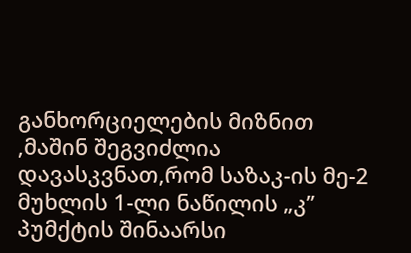განხორციელების მიზნით ,მაშინ შეგვიძლია დავასკვნათ,რომ საზაკ-ის მე-2 მუხლის 1-ლი ნაწილის „კ’’ პუმქტის შინაარსი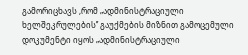გამორიცხავს ,რომ „ადმინისტრაციული ხელშეკრულების’’ გაუქმების მიზნით გამოცემული დოკუმენტი იყოს „ადმინისტრაციული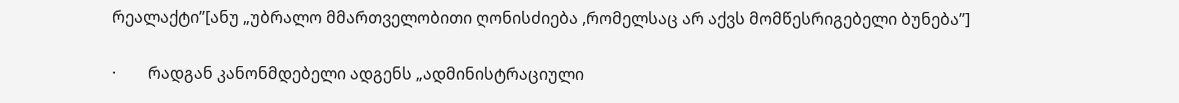რეალაქტი’’[ანუ „უბრალო მმართველობითი ღონისძიება ,რომელსაც არ აქვს მომწესრიგებელი ბუნება’’]

·        რადგან კანონმდებელი ადგენს „ადმინისტრაციული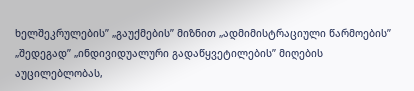ხელშეკრულების’’ „გაუქმების’’ მიზნით „ადმიმისტრაციული წარმოების’’ „შედეგად’’ „ინდივიდუალური გადაწყვეტილების’’ მიღების აუცილებლობას,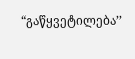“გაწყვეტილება’’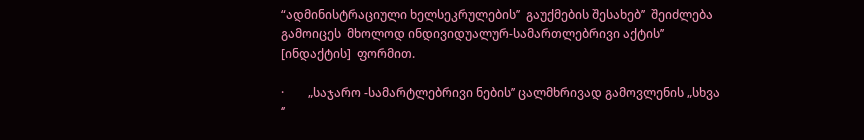“ადმინისტრაციული ხელსეკრულების’’  გაუქმების შესახებ’’  შეიძლება გამოიცეს  მხოლოდ ინდივიდუალურ-სამართლებრივი აქტის’’ [ინდაქტის]  ფორმით.

·        „საჯარო -სამარტლებრივი ნების’’ ცალმხრივად გამოვლენის „სხვა ‘’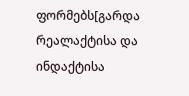ფორმებს[გარდა რეალაქტისა და ინდაქტისა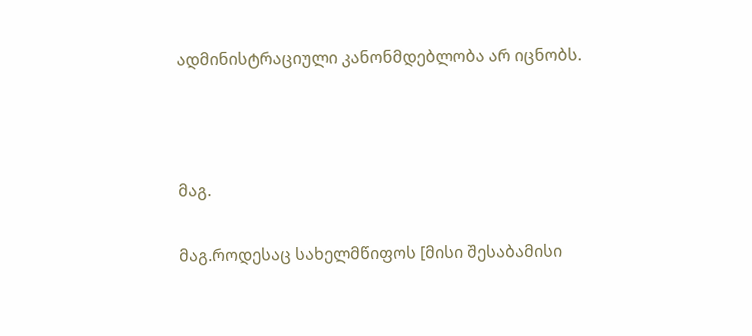ადმინისტრაციული კანონმდებლობა არ იცნობს.



მაგ.

მაგ.როდესაც სახელმწიფოს [მისი შესაბამისი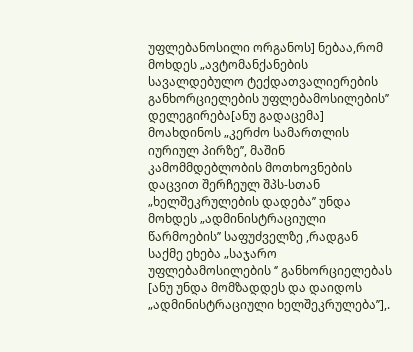უფლებანოსილი ორგანოს] ნებაა,რომ  მოხდეს „ავტომანქანების სავალდებულო ტექდათვალიერების განხორციელების უფლებამოსილების’’ დელეგირება[ანუ გადაცემა] მოახდინოს „კერძო სამართლის იურიულ პირზე’’, მაშინ კამომმდებლობის მოთხოვნების დაცვით შერჩეულ შპს-სთან  „ხელშეკრულების დადება’’ უნდა მოხდეს „ადმინისტრაციული წარმოების’’ საფუძველზე ,რადგან საქმე ეხება „საჯარო უფლებამოსილების ‘’ განხორციელებას [ანუ უნდა მომზადდეს და დაიდოს „ადმინისტრაციული ხელშეკრულება’’],.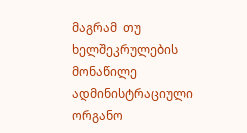მაგრამ  თუ  ხელშეკრულების მონაწილე ადმინისტრაციული ორგანო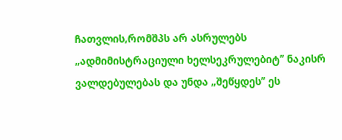ჩათვლის,რომშპს არ ასრულებს „ადმიმისტრაციული ხელსეკრულებიტ’’ ნაკისრ ვალდებულებას და უნდა „შეწყდეს’’ ეს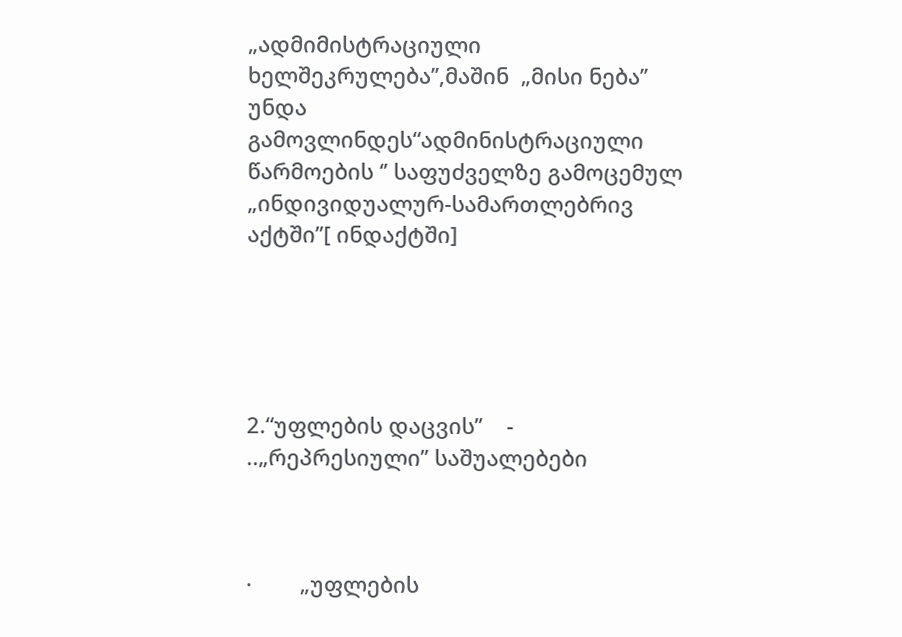„ადმიმისტრაციული ხელშეკრულება’’,მაშინ  „მისი ნება’’ უნდა  გამოვლინდეს“ადმინისტრაციული წარმოების ‘’ საფუძველზე გამოცემულ „ინდივიდუალურ-სამართლებრივ  აქტში’’[ ინდაქტში]





2.“უფლების დაცვის’’    - ..„რეპრესიული’’ საშუალებები



·        „უფლების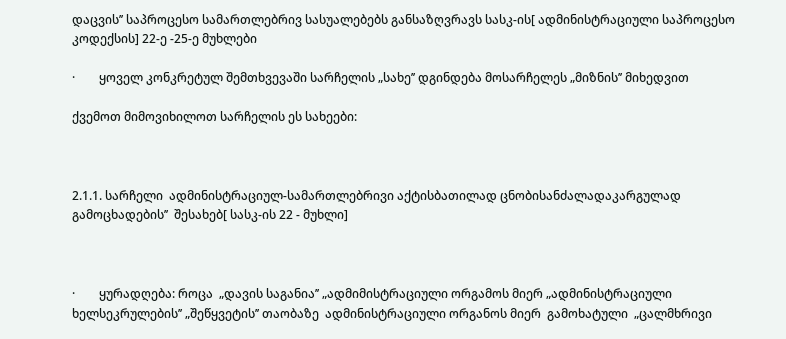დაცვის’’ საპროცესო სამართლებრივ სასუალებებს განსაზღვრავს სასკ-ის[ ადმინისტრაციული საპროცესო კოდექსის] 22-ე -25-ე მუხლები

·        ყოველ კონკრეტულ შემთხვევაში სარჩელის „სახე’’ დგინდება მოსარჩელეს „მიზნის’’ მიხედვით

ქვემოთ მიმოვიხილოთ სარჩელის ეს სახეები:



2.1.1. სარჩელი  ადმინისტრაციულ-სამართლებრივი აქტისბათილად ცნობისანძალადაკარგულად გამოცხადების’’  შესახებ[ სასკ-ის 22 - მუხლი]



·        ყურადღება: როცა  „დავის საგანია’’ „ადმიმისტრაციული ორგამოს მიერ „ადმინისტრაციული ხელსეკრულების’’ „შეწყვეტის’’ თაობაზე  ადმინისტრაციული ორგანოს მიერ  გამოხატული  „ცალმხრივი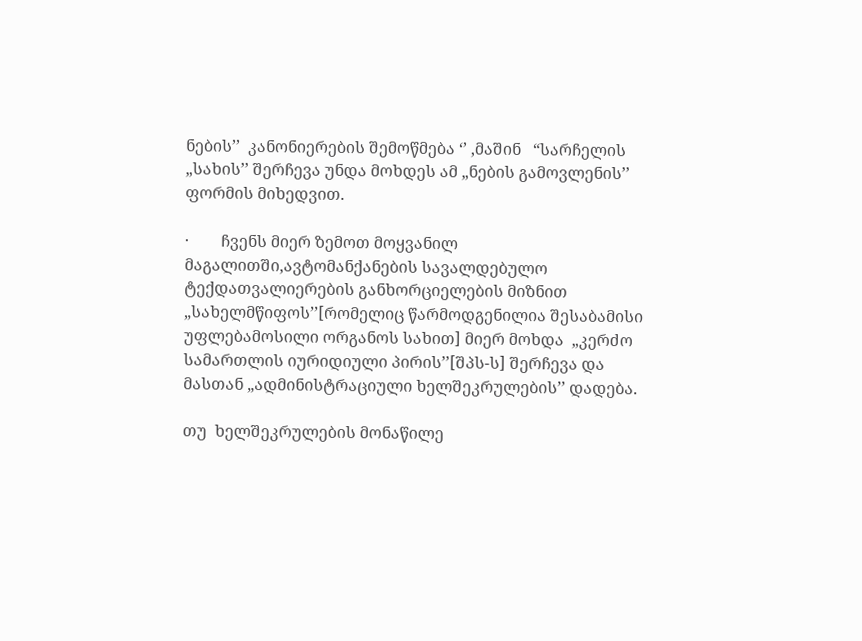ნების’’  კანონიერების შემოწმება ‘’ ,მაშინ   “სარჩელის „სახის’’ შერჩევა უნდა მოხდეს ამ „ნების გამოვლენის’’ ფორმის მიხედვით.

·        ჩვენს მიერ ზემოთ მოყვანილ მაგალითში,ავტომანქანების სავალდებულო ტექდათვალიერების განხორციელების მიზნით „სახელმწიფოს’’[რომელიც წარმოდგენილია შესაბამისი უფლებამოსილი ორგანოს სახით] მიერ მოხდა  „კერძო სამართლის იურიდიული პირის’’[შპს-ს] შერჩევა და მასთან „ადმინისტრაციული ხელშეკრულების’’ დადება.

თუ  ხელშეკრულების მონაწილე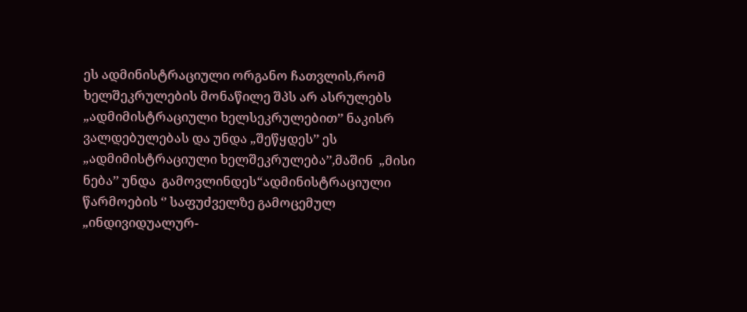ეს ადმინისტრაციული ორგანო ჩათვლის,რომ  ხელშეკრულების მონაწილე შპს არ ასრულებს „ადმიმისტრაციული ხელსეკრულებით’’ ნაკისრ ვალდებულებას და უნდა „შეწყდეს’’ ეს „ადმიმისტრაციული ხელშეკრულება’’,მაშინ  „მისი ნება’’ უნდა  გამოვლინდეს“ადმინისტრაციული წარმოების ‘’ საფუძველზე გამოცემულ „ინდივიდუალურ-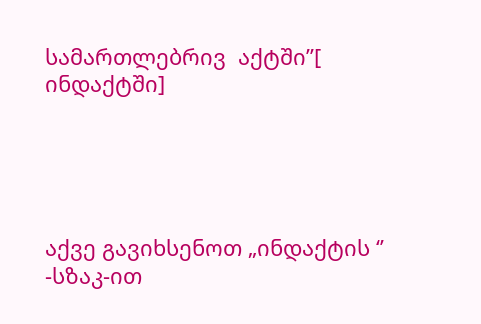სამართლებრივ  აქტში’’[ ინდაქტში]





აქვე გავიხსენოთ „ინდაქტის ‘’ -სზაკ-ით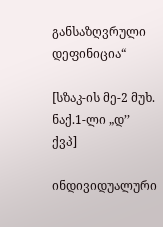განსაზღვრული დეფინიცია“

[სზაკ-ის მე-2 მუხ. ნაქ.1-ლი „დ’’ ქვპ]

ინდივიდუალური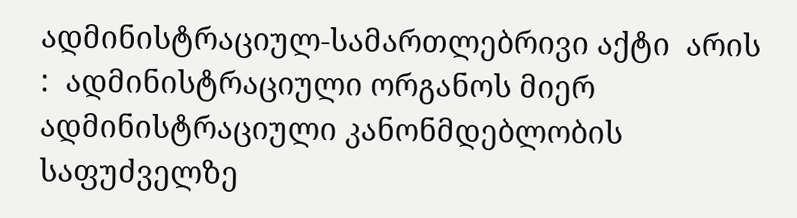ადმინისტრაციულ-სამართლებრივი აქტი  არის :  ადმინისტრაციული ორგანოს მიერ ადმინისტრაციული კანონმდებლობის საფუძველზე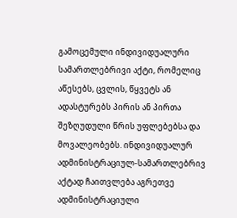გამოცემული ინდივიდუალური სამართლებრივი აქტი, რომელიც აწესებს, ცვლის, წყვეტს ან ადასტურებს პირის ან პირთა შეზღუდული წრის უფლებებსა და მოვალეობებს. ინდივიდუალურ ადმინისტრაციულ-სამართლებრივ აქტად ჩაითვლება აგრეთვე ადმინისტრაციული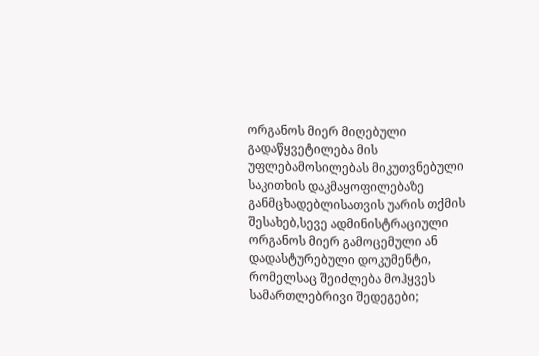ორგანოს მიერ მიღებული გადაწყვეტილება მის უფლებამოსილებას მიკუთვნებული საკითხის დაკმაყოფილებაზე განმცხადებლისათვის უარის თქმის შესახებ,სევე ადმინისტრაციული ორგანოს მიერ გამოცემული ან დადასტურებული დოკუმენტი, რომელსაც შეიძლება მოჰყვეს სამართლებრივი შედეგები;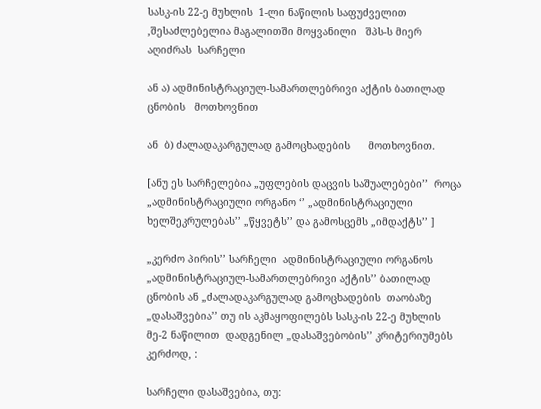სასკ-ის 22-ე მუხლის  1-ლი ნაწილის საფუძველით  ,შესაძლებელია მაგალითში მოყვანილი   შპს-ს მიერ   აღიძრას  სარჩელი

ან ა) ადმინისტრაციულ-სამართლებრივი აქტის ბათილად ცნობის   მოთხოვნით

ან  ბ) ძალადაკარგულად გამოცხადების      მოთხოვნით.

[ანუ ეს სარჩელებია „უფლების დაცვის საშუალებები’’  როცა „ადმინისტრაციული ორგანო ‘’ „ადმინისტრაციული ხელშეკრულებას’’ „წყვეტს’’ და გამოსცემს „იმდაქტს’’ ]

„კერძო პირის’’ სარჩელი  ადმინისტრაციული ორგანოს „ადმინისტრაციულ-სამართლებრივი აქტის’’ ბათილად ცნობის ან „ძალადაკარგულად გამოცხადების  თაობაზე „დასაშვებია’’ თუ ის აკმაყოფილებს სასკ-ის 22-ე მუხლის მე-2 ნაწილით  დადგენილ „დასაშვებობის’’ კრიტერიუმებს კერძოდ, :

სარჩელი დასაშვებია, თუ: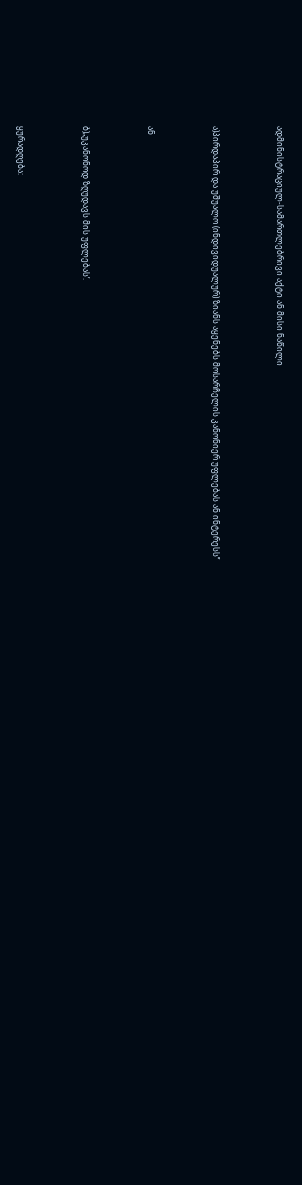ადმინისტრაციულ-სამართლებრივი აქტი ან მისი ნაწილი



ა)პირდაპირ და უშუალო (ინდივიდუალურ) ზიანს აყენებს მოსარჩელის კანონიერ უფლებას ან ინტერესს’’



ან



ბ)„უკანონოდ ზღუდავს მის უფლებას’.



ყურადღება: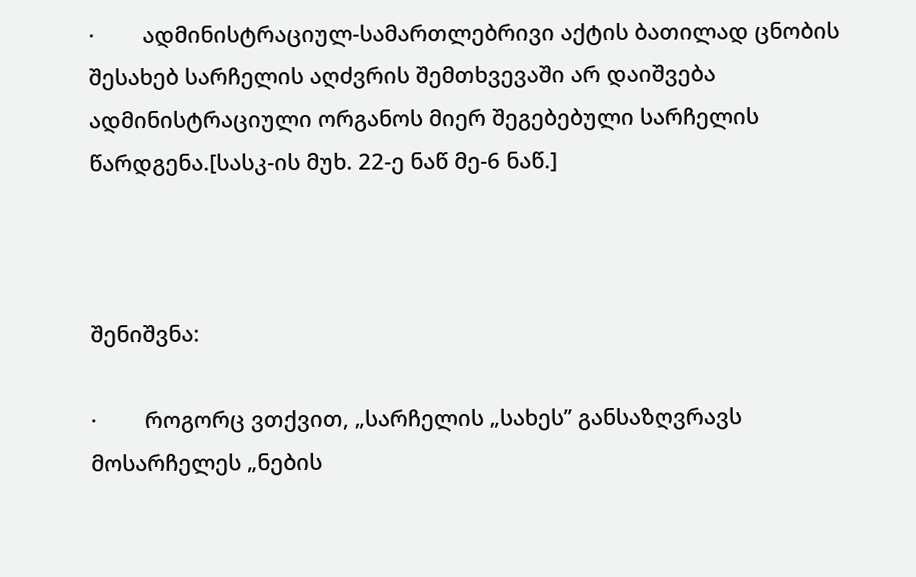·        ადმინისტრაციულ-სამართლებრივი აქტის ბათილად ცნობის შესახებ სარჩელის აღძვრის შემთხვევაში არ დაიშვება  ადმინისტრაციული ორგანოს მიერ შეგებებული სარჩელის წარდგენა.[სასკ-ის მუხ. 22-ე ნაწ მე-6 ნაწ.]



შენიშვნა:

·        როგორც ვთქვით, „სარჩელის „სახეს’’ განსაზღვრავს  მოსარჩელეს „ნების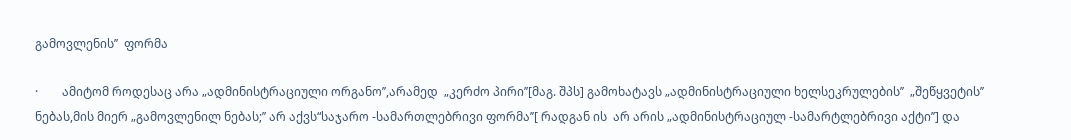გამოვლენის’’  ფორმა

·        ამიტომ როდესაც არა „ადმინისტრაციული ორგანო’’,არამედ  „კერძო პირი’’[მაგ. შპს] გამოხატავს „ადმინისტრაციული ხელსეკრულების’’  „შეწყვეტის’’ ნებას,მის მიერ „გამოვლენილ ნებას;’’ არ აქვს“საჯარო -სამართლებრივი ფორმა’’[ რადგან ის  არ არის „ადმინისტრაციულ -სამარტლებრივი აქტი’’] და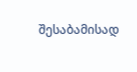შესაბამისად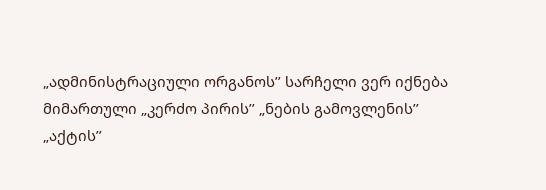„ადმინისტრაციული ორგანოს’’ სარჩელი ვერ იქნება მიმართული „კერძო პირის’’ „ნების გამოვლენის’’ „აქტის’’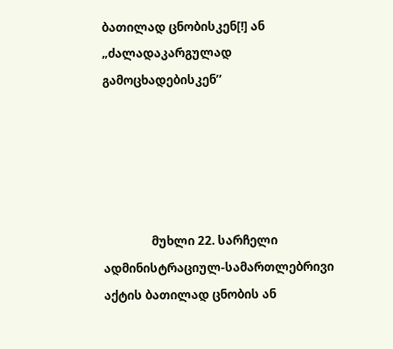ბათილად ცნობისკენ[!] ან „ძალადაკარგულად  გამოცხადებისკენ’’





                მუხლი 22. სარჩელი ადმინისტრაციულ-სამართლებრივი აქტის ბათილად ცნობის ან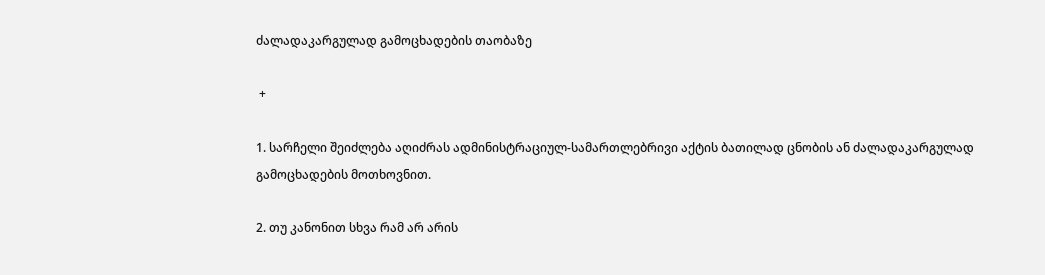ძალადაკარგულად გამოცხადების თაობაზე

 +

1. სარჩელი შეიძლება აღიძრას ადმინისტრაციულ-სამართლებრივი აქტის ბათილად ცნობის ან ძალადაკარგულად გამოცხადების მოთხოვნით.

2. თუ კანონით სხვა რამ არ არის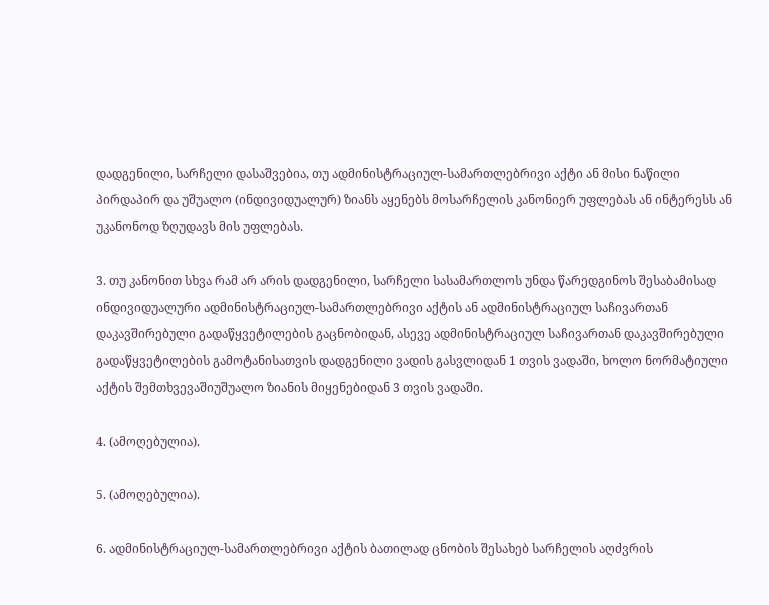დადგენილი, სარჩელი დასაშვებია, თუ ადმინისტრაციულ-სამართლებრივი აქტი ან მისი ნაწილი პირდაპირ და უშუალო (ინდივიდუალურ) ზიანს აყენებს მოსარჩელის კანონიერ უფლებას ან ინტერესს ან უკანონოდ ზღუდავს მის უფლებას.

3. თუ კანონით სხვა რამ არ არის დადგენილი, სარჩელი სასამართლოს უნდა წარედგინოს შესაბამისად ინდივიდუალური ადმინისტრაციულ-სამართლებრივი აქტის ან ადმინისტრაციულ საჩივართან დაკავშირებული გადაწყვეტილების გაცნობიდან, ასევე ადმინისტრაციულ საჩივართან დაკავშირებული გადაწყვეტილების გამოტანისათვის დადგენილი ვადის გასვლიდან 1 თვის ვადაში, ხოლო ნორმატიული აქტის შემთხვევაშიუშუალო ზიანის მიყენებიდან 3 თვის ვადაში.

4. (ამოღებულია).

5. (ამოღებულია).

6. ადმინისტრაციულ-სამართლებრივი აქტის ბათილად ცნობის შესახებ სარჩელის აღძვრის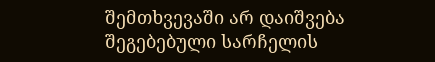შემთხვევაში არ დაიშვება შეგებებული სარჩელის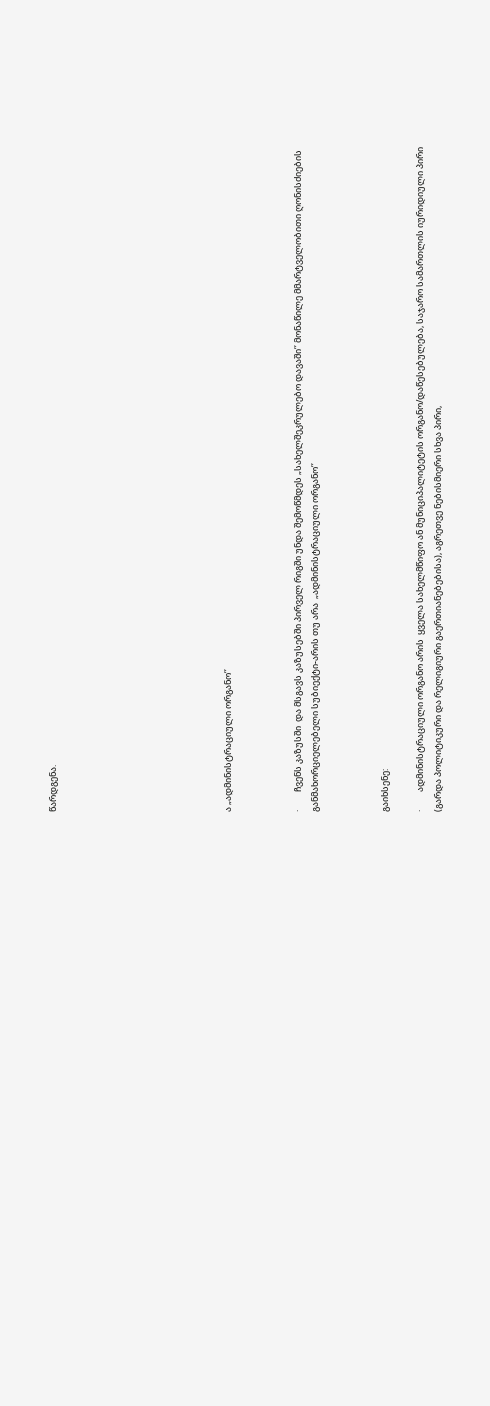წარდგენა.









ა „ადმინისტრაციული ორგანო’’



·         ჩვენს კაზუსში  და მსგავს კაზუსებში პირველ რიგში უნდა შემოწმდეს „სახელშეკრულებო დავაში’’ მონაწილე მმარტველობითი ღონისძიების განმახორციელებელი სუბიექტი-არის თუ არა  „ადმინისტრაციული ორგანო’’



გაიხსენე:

·         ადმინისტრაციული ორგანო არის  ყველა სახელმწიფო ან მუნიციპალიტეტის ორგანო/დაწესებულება, საჯარო სამართლის იურიდიული პირი (გარდა პოლიტიკური და რელიგიური გაერთიანებებისა), აგრეთვე ნებისმიერი სხვა პირი,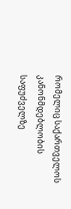რომელიც საქართველოს კანონმდებლობის საფუძველზე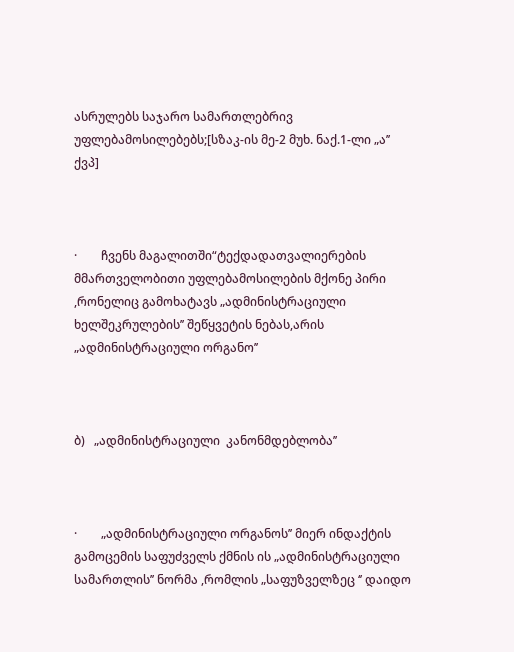ასრულებს საჯარო სამართლებრივ უფლებამოსილებებს;[სზაკ-ის მე-2 მუხ. ნაქ.1-ლი „ა’’ ქვპ]



·        ჩვენს მაგალითში“ტექდადათვალიერების მმართველობითი უფლებამოსილების მქონე პირი ,რონელიც გამოხატავს „ადმინისტრაციული ხელშეკრულების’’ შეწყვეტის ნებას,არის „ადმინისტრაციული ორგანო’’



ბ)   „ადმინისტრაციული  კანონმდებლობა’’



·        „ადმინისტრაციული ორგანოს’’ მიერ ინდაქტის გამოცემის საფუძველს ქმნის ის „ადმინისტრაციული სამართლის’’ ნორმა ,რომლის „საფუზველზეც ‘’ დაიდო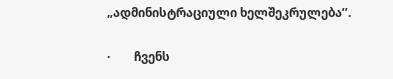„ადმინისტრაციული ხელშეკრულება’’.

·        ჩვენს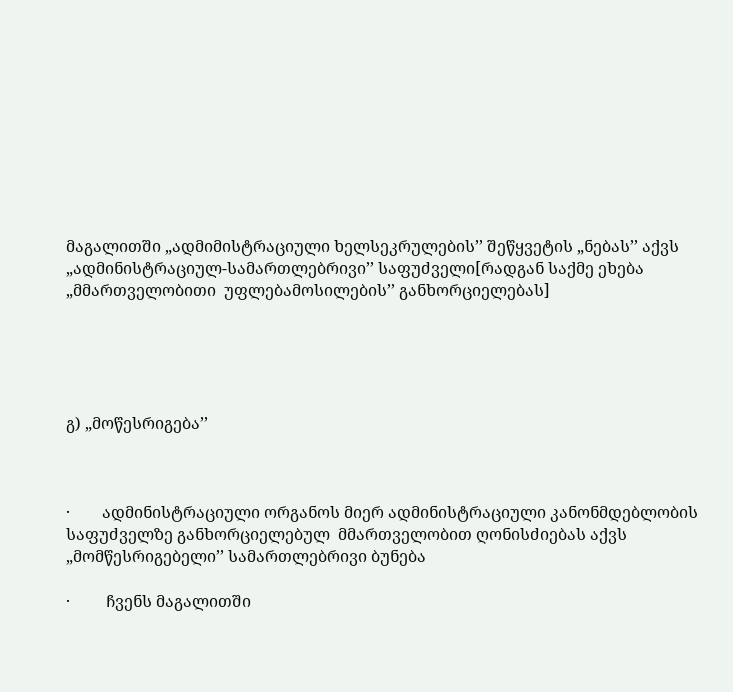მაგალითში „ადმიმისტრაციული ხელსეკრულების’’ შეწყვეტის „ნებას’’ აქვს „ადმინისტრაციულ-სამართლებრივი’’ საფუძველი[რადგან საქმე ეხება „მმართველობითი  უფლებამოსილების’’ განხორციელებას]





გ) „მოწესრიგება’’



·        ადმინისტრაციული ორგანოს მიერ ადმინისტრაციული კანონმდებლობის საფუძველზე განხორციელებულ  მმართველობით ღონისძიებას აქვს „მომწესრიგებელი’’ სამართლებრივი ბუნება

·         ჩვენს მაგალითში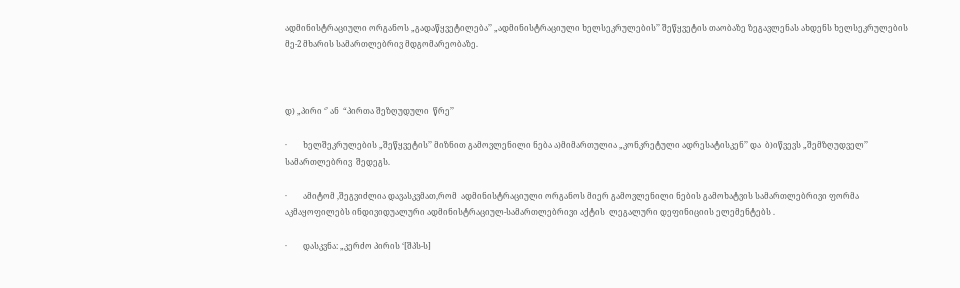ადმინისტრაციული ორგანოს „გადაწყვეტილება’’ „ადმინისტრაციული ხელსეკრულების’’ შეწყვეტის თაობაზე ზეგავლენას ახდენს ხელსეკრულების მე-2 მხარის სამართლებრივ მდგომარეობაზე.



დ) „პირი ‘’ ან  “პირთა შეზღუდული  წრე’’

·        ხელშეკრულების „შეწყვეტის’’ მიზნით გამოვლენილი ნება ა)მიმართულია „კონკრეტული ადრესატისკენ’’ და  ბ)იწვევს „შემზღუდველ’’ სამართლებრივ  შედეგს.

·        ამიტომ ,შეგვიძლია დავასკვმათ,რომ  ადმინისტრაციული ორგანოს მიერ გამოვლენილი ნების გამოხატვის სამართლებრივი ფორმა აკმაყოფილებს ინდივიდუალური ადმინისტრაციულ-სამართლებრივი აქტის  ლეგალური დეფინიციის ელემენტებს .

·        დასკვნა: „კერძო პირის ‘[შპს-ს]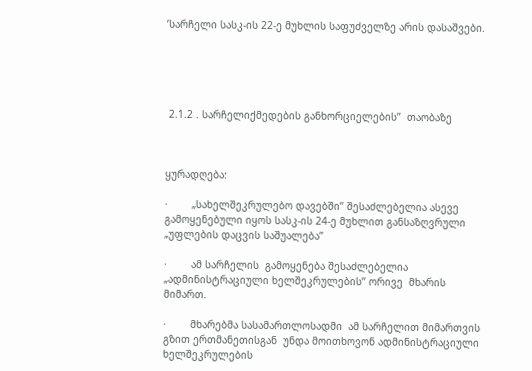’სარჩელი სასკ-ის 22-ე მუხლის საფუძველზე არის დასაშვები.





 2.1.2 . სარჩელიქმედების განხორციელების’’  თაობაზე



ყურადღება:

·        „სახელშეკრულებო დავებში’’ შესაძლებელია ასევე გამოყენებული იყოს სასკ-ის 24-ე მუხლით განსაზღვრული „უფლების დაცვის საშუალება’’

·        ამ სარჩელის  გამოყენება შესაძლებელია „ადმინისტრაციული ხელშეკრულების’’ ორივე  მხარის მიმართ.

·        მხარებმა სასამართლოსადმი  ამ სარჩელით მიმართვის გზით ერთმანეთისგან  უნდა მოითხოვონ ადმინისტრაციული ხელშეკრულების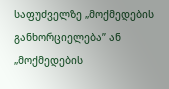საფუძველზე „მოქმედების განხორციელება’’ ან „მოქმედების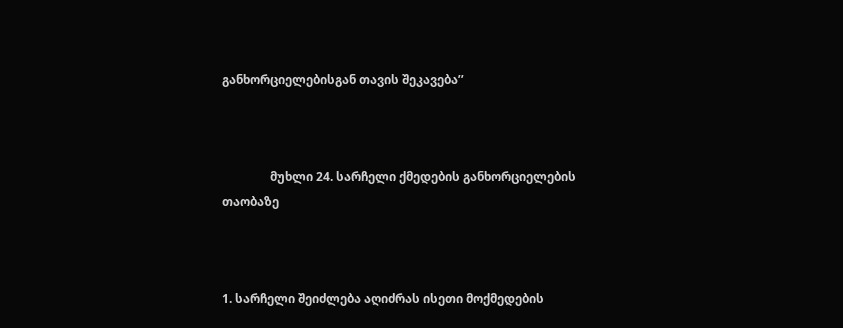განხორციელებისგან თავის შეკავება’’



                მუხლი 24. სარჩელი ქმედების განხორციელების თაობაზე



1. სარჩელი შეიძლება აღიძრას ისეთი მოქმედების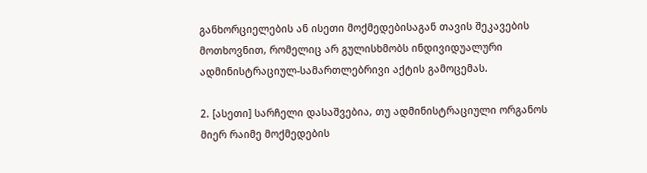განხორციელების ან ისეთი მოქმედებისაგან თავის შეკავების მოთხოვნით, რომელიც არ გულისხმობს ინდივიდუალური ადმინისტრაციულ-სამართლებრივი აქტის გამოცემას.

2. [ასეთი] სარჩელი დასაშვებია, თუ ადმინისტრაციული ორგანოს მიერ რაიმე მოქმედების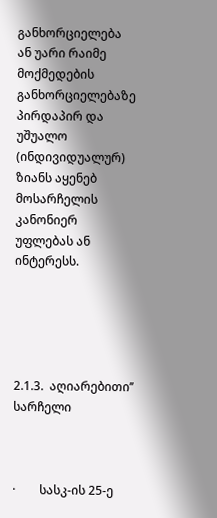განხორციელება ან უარი რაიმე მოქმედების განხორციელებაზე პირდაპირ და უშუალო (ინდივიდუალურ) ზიანს აყენებ მოსარჩელის კანონიერ უფლებას ან ინტერესს.





2.1.3.  აღიარებითი’’  სარჩელი



·        სასკ-ის 25-ე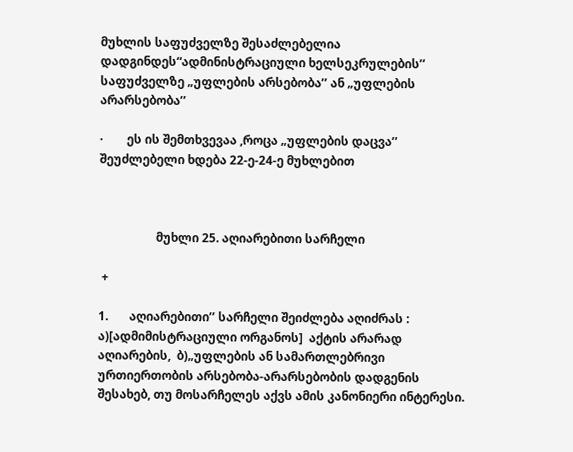მუხლის საფუძველზე შესაძლებელია დადგინდეს“ადმინისტრაციული ხელსეკრულების’’ საფუძველზე „უფლების არსებობა’’ ან „უფლების არარსებობა’’

·        ეს ის შემთხვევაა ,როცა „უფლების დაცვა’’  შეუძლებელი ხდება 22-ე-24-ე მუხლებით



                   მუხლი 25. აღიარებითი სარჩელი

 +

1.       აღიარებითი’’ სარჩელი შეიძლება აღიძრას : ა)[ადმიმისტრაციული ორგანოს]  აქტის არარად აღიარების,  ბ)„უფლების ან სამართლებრივი ურთიერთობის არსებობა-არარსებობის დადგენის შესახებ, თუ მოსარჩელეს აქვს ამის კანონიერი ინტერესი.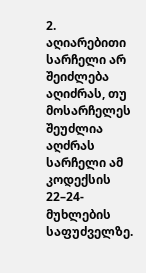2. აღიარებითი სარჩელი არ შეიძლება აღიძრას, თუ მოსარჩელეს შეუძლია აღძრას სარჩელი ამ კოდექსის 22–24- მუხლების საფუძველზე.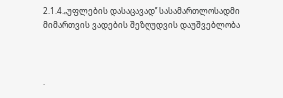2.1.4.„უფლების დასაცავად’’ სასამართლოსადმი  მიმართვის ვადების შეზღუდვის დაუშვებლობა



·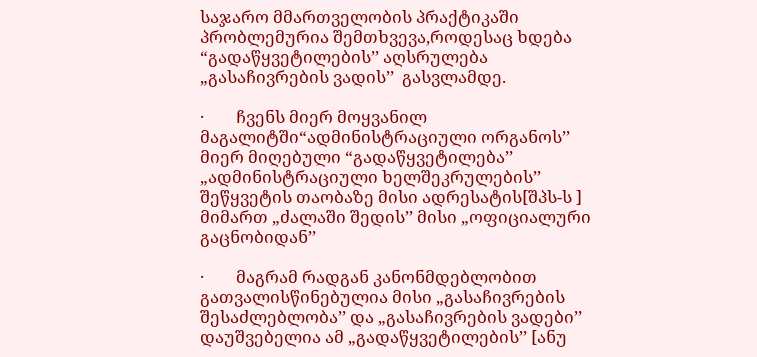საჯარო მმართველობის პრაქტიკაში პრობლემურია შემთხვევა,როდესაც ხდება  “გადაწყვეტილების’’ აღსრულება    „გასაჩივრების ვადის’’  გასვლამდე.

·        ჩვენს მიერ მოყვანილ მაგალიტში“ადმინისტრაციული ორგანოს’’ მიერ მიღებული “გადაწყვეტილება’’ „ადმინისტრაციული ხელშეკრულების’’ შეწყვეტის თაობაზე მისი ადრესატის[შპს-ს ] მიმართ „ძალაში შედის’’ მისი „ოფიციალური  გაცნობიდან’’

·        მაგრამ რადგან კანონმდებლობით გათვალისწინებულია მისი „გასაჩივრების შესაძლებლობა’’ და „გასაჩივრების ვადები’’ დაუშვებელია ამ „გადაწყვეტილების’’ [ანუ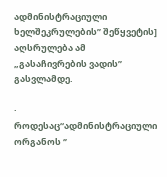ადმინისტრაციული ხელშეკრულების’’ შეწყვეტის] აღსრულება ამ „გასაჩივრების ვადის’’ გასვლამდე.

·        როდესაც“ადმინისტრაციული ორგანოს ‘’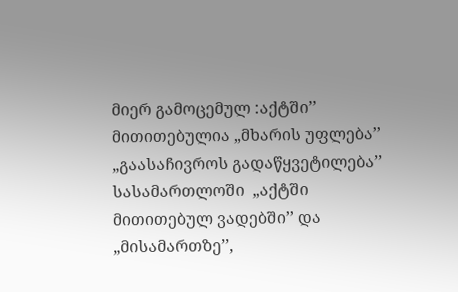მიერ გამოცემულ :აქტში’’ მითითებულია „მხარის უფლება’’ „გაასაჩივროს გადაწყვეტილება’’ სასამართლოში  „აქტში მითითებულ ვადებში’’ და „მისამართზე’’,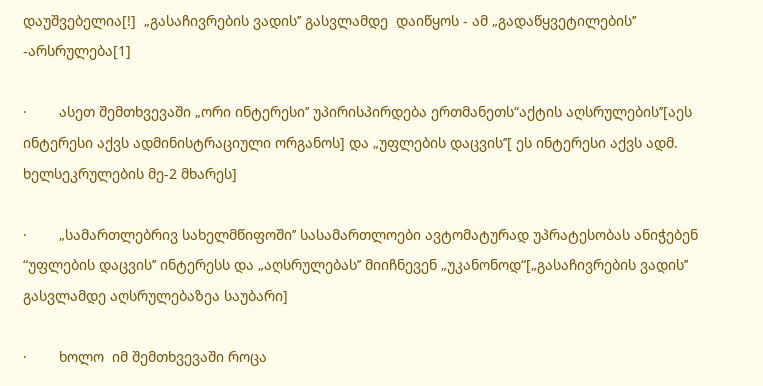დაუშვებელია[!]  „გასაჩივრების ვადის’’ გასვლამდე  დაიწყოს - ამ „გადაწყვეტილების’’ -არსრულება[1]

·        ასეთ შემთხვევაში „ორი ინტერესი’’ უპირისპირდება ერთმანეთს“აქტის აღსრულების’’[აეს ინტერესი აქვს ადმინისტრაციული ორგანოს] და „უფლების დაცვის’’[ ეს ინტერესი აქვს ადმ. ხელსეკრულების მე-2 მხარეს]

·        „სამართლებრივ სახელმწიფოში’’ სასამართლოები ავტომატურად უპრატესობას ანიჭებენ “უფლების დაცვის’’ ინტერესს და „აღსრულებას’’ მიიჩნევენ „უკანონოდ“[„გასაჩივრების ვადის’’ გასვლამდე აღსრულებაზეა საუბარი]

·        ხოლო  იმ შემთხვევაში როცა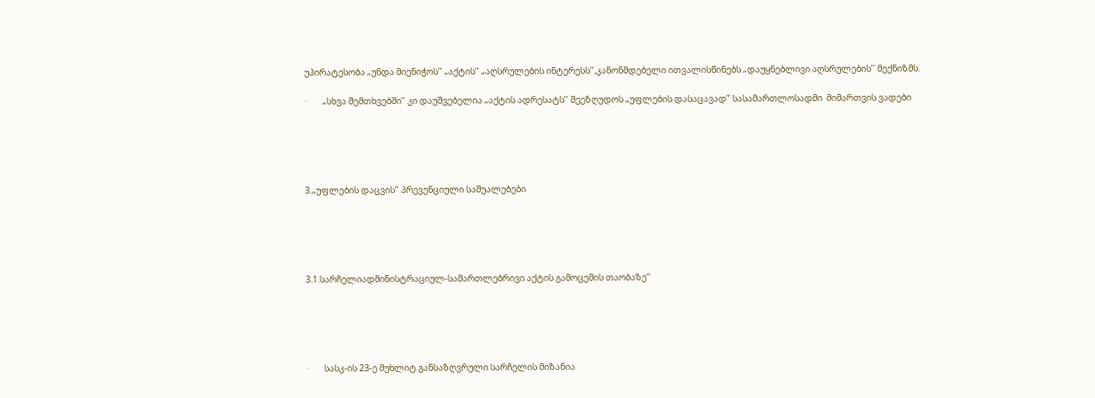უპირატესობა „უნდა მიენიჭოს’’ „აქტის’’ „აღსრულების ინტერესს’’,კანონმდებელი ითვალისწინებს „დაუყნებლივი აღსრულების’’ მექნიზმს.

·        „სხვა შემთხვებში’’ კი დაუშვებელია „აქტის ადრესატს’’ შეეზღუდოს „უფლების დასაცავად’’ სასამართლოსადმი  მიმართვის ვადები





3.„უფლების დაცვის’’ პრევენციული საშუალებები





3.1.სარჩელიადმინისტრაციულ-სამართლებრივი აქტის გამოცემის თაობაზე’’





·        სასკ-ის 23-ე მუხლიტ განსაზღვრული სარჩელის მიზანია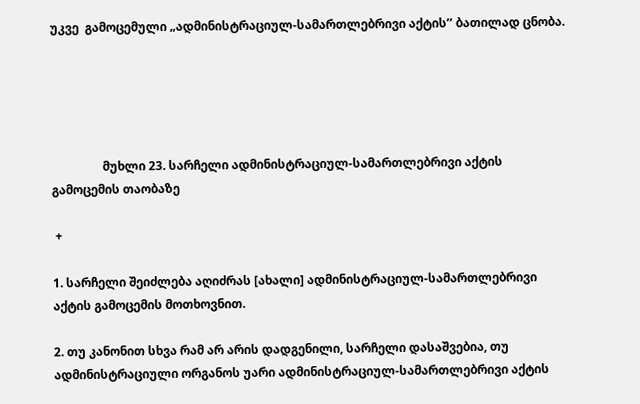უკვე  გამოცემული „ადმინისტრაციულ-სამართლებრივი აქტის’’ ბათილად ცნობა.





                 მუხლი 23. სარჩელი ადმინისტრაციულ-სამართლებრივი აქტის გამოცემის თაობაზე

 +

1. სარჩელი შეიძლება აღიძრას [ახალი] ადმინისტრაციულ-სამართლებრივი აქტის გამოცემის მოთხოვნით.

2. თუ კანონით სხვა რამ არ არის დადგენილი, სარჩელი დასაშვებია, თუ ადმინისტრაციული ორგანოს უარი ადმინისტრაციულ-სამართლებრივი აქტის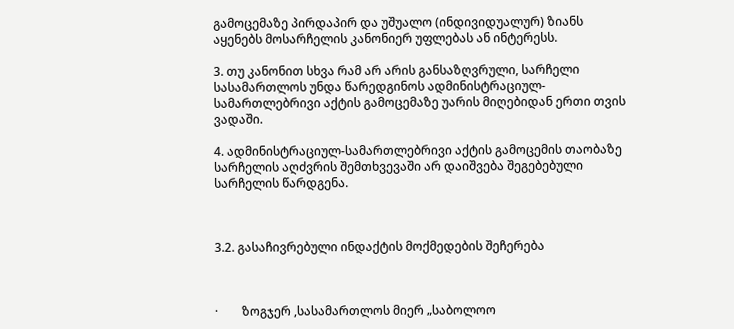გამოცემაზე პირდაპირ და უშუალო (ინდივიდუალურ) ზიანს აყენებს მოსარჩელის კანონიერ უფლებას ან ინტერესს.

3. თუ კანონით სხვა რამ არ არის განსაზღვრული, სარჩელი სასამართლოს უნდა წარედგინოს ადმინისტრაციულ-სამართლებრივი აქტის გამოცემაზე უარის მიღებიდან ერთი თვის ვადაში.

4. ადმინისტრაციულ-სამართლებრივი აქტის გამოცემის თაობაზე სარჩელის აღძვრის შემთხვევაში არ დაიშვება შეგებებული სარჩელის წარდგენა.



3.2. გასაჩივრებული ინდაქტის მოქმედების შეჩერება



·        ზოგჯერ ,სასამართლოს მიერ „საბოლოო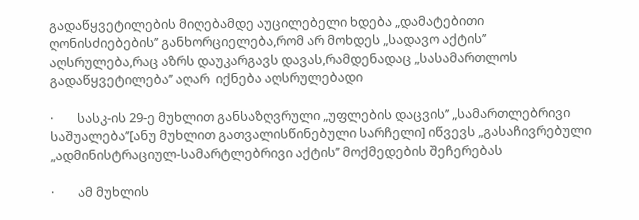გადაწყვეტილების მიღებამდე აუცილებელი ხდება „დამატებითი ღონისძიებების’’ განხორციელება,რომ არ მოხდეს „სადავო აქტის’’ აღსრულება,რაც აზრს დაუკარგავს დავას,რამდენადაც „სასამართლოს გადაწყვეტილება’’ აღარ  იქნება აღსრულებადი

·        სასკ-ის 29-ე მუხლით განსაზღვრული „უფლების დაცვის’’ „სამართლებრივი  საშუალება’’[ანუ მუხლით გათვალისწინებული სარჩელი] იწვევს „გასაჩივრებული „ადმინისტრაციულ-სამარტლებრივი აქტის’’ მოქმედების შეჩერებას

·        ამ მუხლის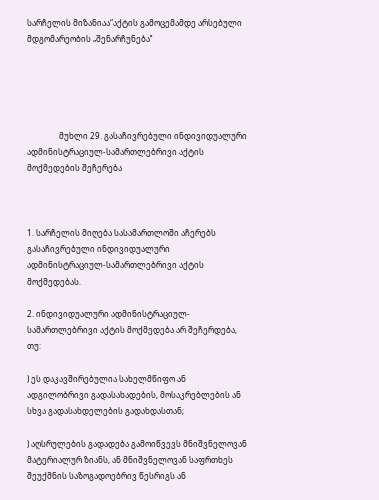სარჩელის მიზანიაა“აქტის გამოცემამდე არსებული მდგომარეობის „შენარჩუნება’’





                მუხლი 29. გასაჩივრებული ინდივიდუალური ადმინისტრაციულ-სამართლებრივი აქტის მოქმედების შეჩერება



1. სარჩელის მიღება სასამართლოში აჩერებს გასაჩივრებული ინდივიდუალური ადმინისტრაციულ-სამართლებრივი აქტის მოქმედებას.

2. ინდივიდუალური ადმინისტრაციულ-სამართლებრივი აქტის მოქმედება არ შეჩერდება, თუ:

) ეს დაკავშირებულია სახელმწიფო ან ადგილობრივი გადასახადების, მოსაკრებლების ან სხვა გადასახდელების გადახდასთან;

) აღსრულების გადადება გამოიწვევს მნიშვნელოვან მატერიალურ ზიანს, ან მნიშვნელოვან საფრთხეს შეუქმნის საზოგადოებრივ წესრიგს ან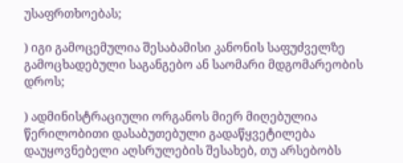უსაფრთხოებას;

) იგი გამოცემულია შესაბამისი კანონის საფუძველზე გამოცხადებული საგანგებო ან საომარი მდგომარეობის დროს;

) ადმინისტრაციული ორგანოს მიერ მიღებულია წერილობითი დასაბუთებული გადაწყვეტილება დაუყოვნებელი აღსრულების შესახებ, თუ არსებობს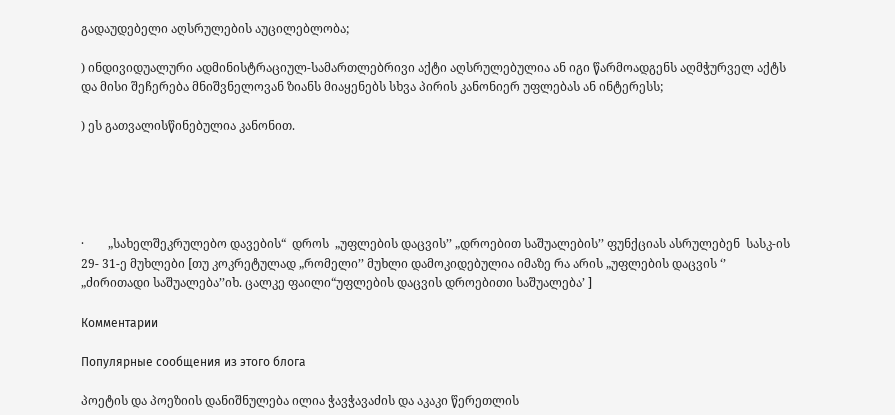გადაუდებელი აღსრულების აუცილებლობა;

) ინდივიდუალური ადმინისტრაციულ-სამართლებრივი აქტი აღსრულებულია ან იგი წარმოადგენს აღმჭურველ აქტს და მისი შეჩერება მნიშვნელოვან ზიანს მიაყენებს სხვა პირის კანონიერ უფლებას ან ინტერესს;

) ეს გათვალისწინებულია კანონით.





·        „სახელშეკრულებო დავების“  დროს  „უფლების დაცვის’’ „დროებით საშუალების’’ ფუნქციას ასრულებენ  სასკ-ის 29- 31-ე მუხლები [თუ კოკრეტულად „რომელი’’ მუხლი დამოკიდებულია იმაზე რა არის „უფლების დაცვის ‘’ „ძირითადი საშუალება’’იხ. ცალკე ფაილი“უფლების დაცვის დროებითი საშუალება’ ]

Комментарии

Популярные сообщения из этого блога

პოეტის და პოეზიის დანიშნულება ილია ჭავჭავაძის და აკაკი წერეთლის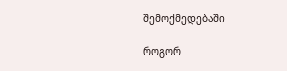შემოქმედებაში

როგორ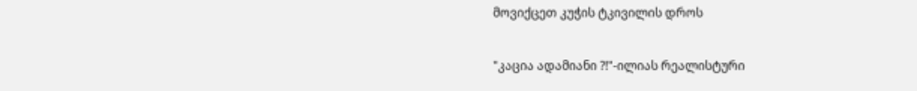მოვიქცეთ კუჭის ტკივილის დროს

"კაცია ადამიანი ?!"-ილიას რეალისტური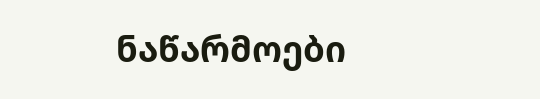ნაწარმოები